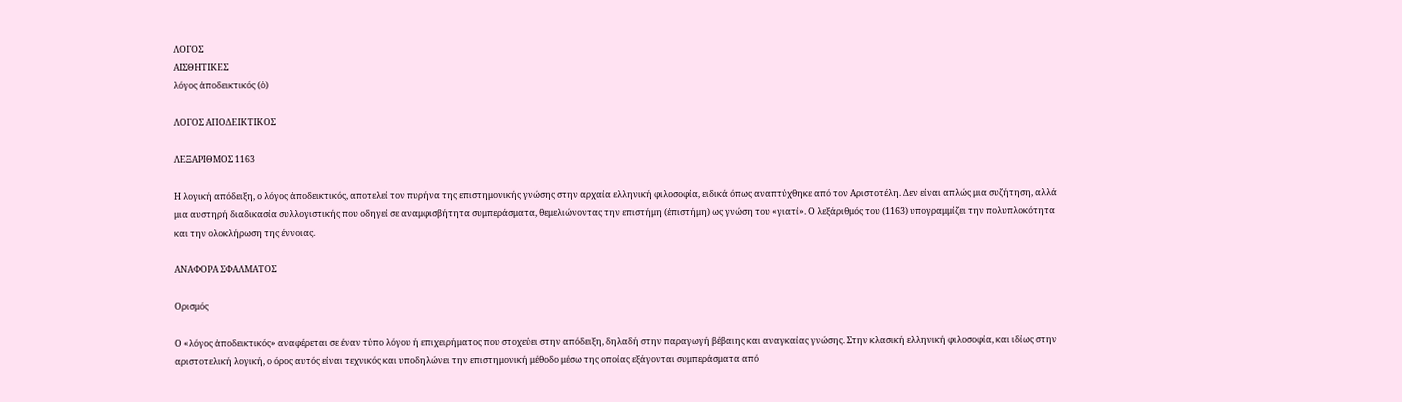ΛΟΓΟΣ
ΑΙΣΘΗΤΙΚΕΣ
λόγος ἀποδεικτικός (ὁ)

ΛΟΓΟΣ ΑΠΟΔΕΙΚΤΙΚΟΣ

ΛΕΞΑΡΙΘΜΟΣ 1163

Η λογική απόδειξη, ο λόγος ἀποδεικτικός, αποτελεί τον πυρήνα της επιστημονικής γνώσης στην αρχαία ελληνική φιλοσοφία, ειδικά όπως αναπτύχθηκε από τον Αριστοτέλη. Δεν είναι απλώς μια συζήτηση, αλλά μια αυστηρή διαδικασία συλλογιστικής που οδηγεί σε αναμφισβήτητα συμπεράσματα, θεμελιώνοντας την επιστήμη (ἐπιστήμη) ως γνώση του «γιατί». Ο λεξάριθμός του (1163) υπογραμμίζει την πολυπλοκότητα και την ολοκλήρωση της έννοιας.

ΑΝΑΦΟΡΑ ΣΦΑΛΜΑΤΟΣ

Ορισμός

Ο «λόγος ἀποδεικτικός» αναφέρεται σε έναν τύπο λόγου ή επιχειρήματος που στοχεύει στην απόδειξη, δηλαδή στην παραγωγή βέβαιης και αναγκαίας γνώσης. Στην κλασική ελληνική φιλοσοφία, και ιδίως στην αριστοτελική λογική, ο όρος αυτός είναι τεχνικός και υποδηλώνει την επιστημονική μέθοδο μέσω της οποίας εξάγονται συμπεράσματα από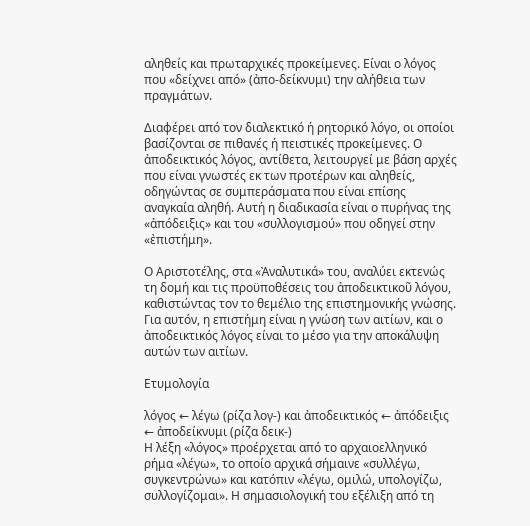αληθείς και πρωταρχικές προκείμενες. Είναι ο λόγος που «δείχνει από» (ἀπο-δείκνυμι) την αλήθεια των πραγμάτων.

Διαφέρει από τον διαλεκτικό ή ρητορικό λόγο, οι οποίοι βασίζονται σε πιθανές ή πειστικές προκείμενες. Ο ἀποδεικτικός λόγος, αντίθετα, λειτουργεί με βάση αρχές που είναι γνωστές εκ των προτέρων και αληθείς, οδηγώντας σε συμπεράσματα που είναι επίσης αναγκαία αληθή. Αυτή η διαδικασία είναι ο πυρήνας της «ἀπόδειξις» και του «συλλογισμού» που οδηγεί στην «ἐπιστήμη».

Ο Αριστοτέλης, στα «Ἀναλυτικά» του, αναλύει εκτενώς τη δομή και τις προϋποθέσεις του ἀποδεικτικοῦ λόγου, καθιστώντας τον το θεμέλιο της επιστημονικής γνώσης. Για αυτόν, η επιστήμη είναι η γνώση των αιτίων, και ο ἀποδεικτικός λόγος είναι το μέσο για την αποκάλυψη αυτών των αιτίων.

Ετυμολογία

λόγος ← λέγω (ρίζα λογ-) και ἀποδεικτικός ← ἀπόδειξις ← ἀποδείκνυμι (ρίζα δεικ-)
Η λέξη «λόγος» προέρχεται από το αρχαιοελληνικό ρήμα «λέγω», το οποίο αρχικά σήμαινε «συλλέγω, συγκεντρώνω» και κατόπιν «λέγω, ομιλώ, υπολογίζω, συλλογίζομαι». Η σημασιολογική του εξέλιξη από τη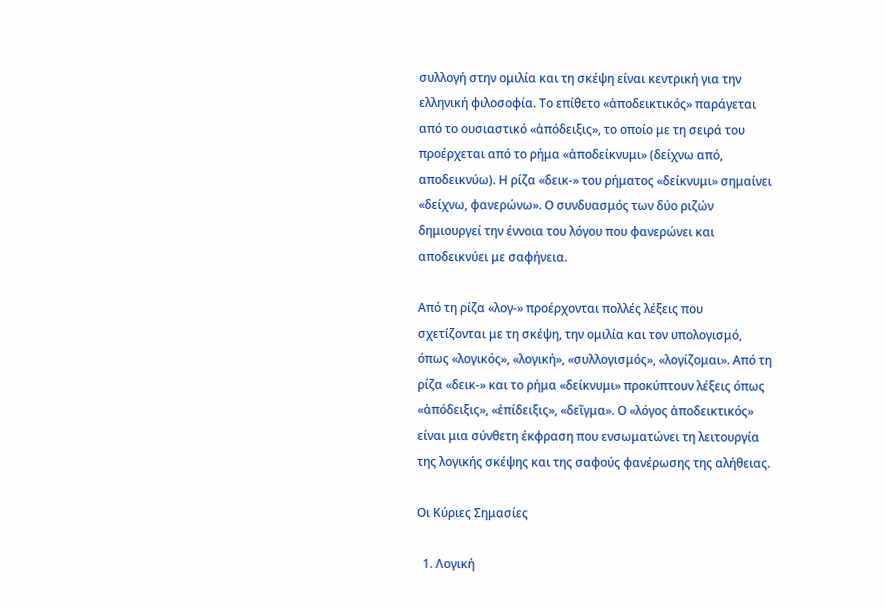συλλογή στην ομιλία και τη σκέψη είναι κεντρική για την ελληνική φιλοσοφία. Το επίθετο «ἀποδεικτικός» παράγεται από το ουσιαστικό «ἀπόδειξις», το οποίο με τη σειρά του προέρχεται από το ρήμα «ἀποδείκνυμι» (δείχνω από, αποδεικνύω). Η ρίζα «δεικ-» του ρήματος «δείκνυμι» σημαίνει «δείχνω, φανερώνω». Ο συνδυασμός των δύο ριζών δημιουργεί την έννοια του λόγου που φανερώνει και αποδεικνύει με σαφήνεια.

Από τη ρίζα «λογ-» προέρχονται πολλές λέξεις που σχετίζονται με τη σκέψη, την ομιλία και τον υπολογισμό, όπως «λογικός», «λογική», «συλλογισμός», «λογίζομαι». Από τη ρίζα «δεικ-» και το ρήμα «δείκνυμι» προκύπτουν λέξεις όπως «ἀπόδειξις», «ἐπίδειξις», «δεῖγμα». Ο «λόγος ἀποδεικτικός» είναι μια σύνθετη έκφραση που ενσωματώνει τη λειτουργία της λογικής σκέψης και της σαφούς φανέρωσης της αλήθειας.

Οι Κύριες Σημασίες

  1. Λογική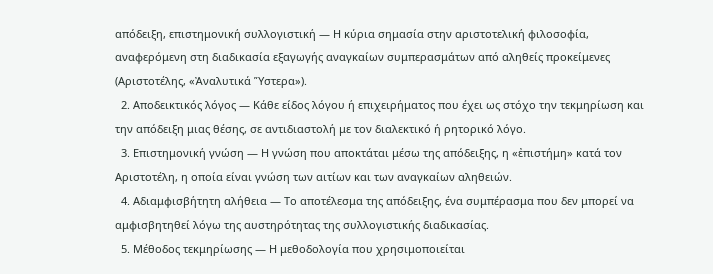απόδειξη, επιστημονική συλλογιστική — Η κύρια σημασία στην αριστοτελική φιλοσοφία, αναφερόμενη στη διαδικασία εξαγωγής αναγκαίων συμπερασμάτων από αληθείς προκείμενες (Αριστοτέλης, «Ἀναλυτικά Ὕστερα»).
  2. Αποδεικτικός λόγος — Κάθε είδος λόγου ή επιχειρήματος που έχει ως στόχο την τεκμηρίωση και την απόδειξη μιας θέσης, σε αντιδιαστολή με τον διαλεκτικό ή ρητορικό λόγο.
  3. Επιστημονική γνώση — Η γνώση που αποκτάται μέσω της απόδειξης, η «ἐπιστήμη» κατά τον Αριστοτέλη, η οποία είναι γνώση των αιτίων και των αναγκαίων αληθειών.
  4. Αδιαμφισβήτητη αλήθεια — Το αποτέλεσμα της απόδειξης, ένα συμπέρασμα που δεν μπορεί να αμφισβητηθεί λόγω της αυστηρότητας της συλλογιστικής διαδικασίας.
  5. Μέθοδος τεκμηρίωσης — Η μεθοδολογία που χρησιμοποιείται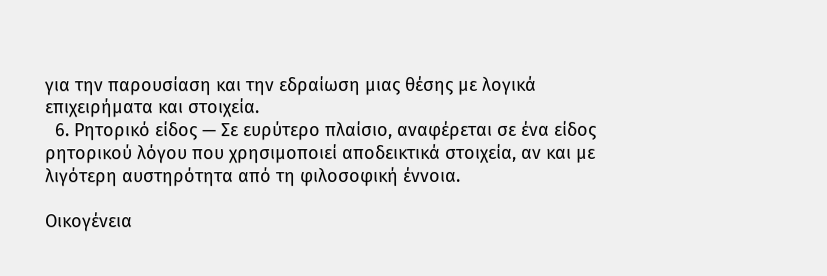για την παρουσίαση και την εδραίωση μιας θέσης με λογικά επιχειρήματα και στοιχεία.
  6. Ρητορικό είδος — Σε ευρύτερο πλαίσιο, αναφέρεται σε ένα είδος ρητορικού λόγου που χρησιμοποιεί αποδεικτικά στοιχεία, αν και με λιγότερη αυστηρότητα από τη φιλοσοφική έννοια.

Οικογένεια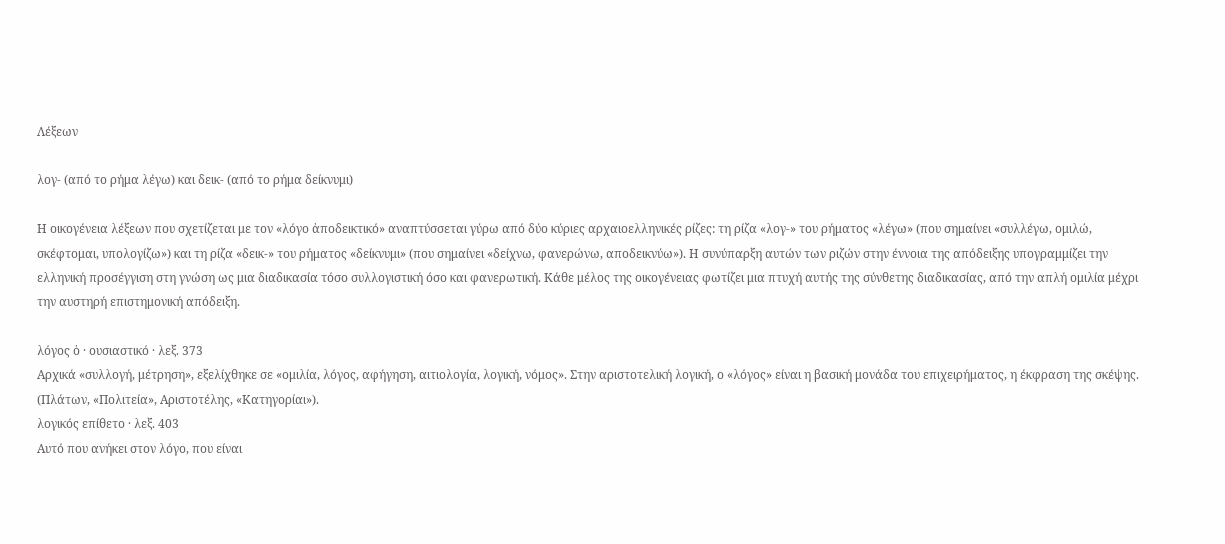Λέξεων

λογ- (από το ρήμα λέγω) και δεικ- (από το ρήμα δείκνυμι)

Η οικογένεια λέξεων που σχετίζεται με τον «λόγο ἀποδεικτικό» αναπτύσσεται γύρω από δύο κύριες αρχαιοελληνικές ρίζες: τη ρίζα «λογ-» του ρήματος «λέγω» (που σημαίνει «συλλέγω, ομιλώ, σκέφτομαι, υπολογίζω») και τη ρίζα «δεικ-» του ρήματος «δείκνυμι» (που σημαίνει «δείχνω, φανερώνω, αποδεικνύω»). Η συνύπαρξη αυτών των ριζών στην έννοια της απόδειξης υπογραμμίζει την ελληνική προσέγγιση στη γνώση ως μια διαδικασία τόσο συλλογιστική όσο και φανερωτική. Κάθε μέλος της οικογένειας φωτίζει μια πτυχή αυτής της σύνθετης διαδικασίας, από την απλή ομιλία μέχρι την αυστηρή επιστημονική απόδειξη.

λόγος ὁ · ουσιαστικό · λεξ. 373
Αρχικά «συλλογή, μέτρηση», εξελίχθηκε σε «ομιλία, λόγος, αφήγηση, αιτιολογία, λογική, νόμος». Στην αριστοτελική λογική, ο «λόγος» είναι η βασική μονάδα του επιχειρήματος, η έκφραση της σκέψης. (Πλάτων, «Πολιτεία», Αριστοτέλης, «Κατηγορίαι»).
λογικός επίθετο · λεξ. 403
Αυτό που ανήκει στον λόγο, που είναι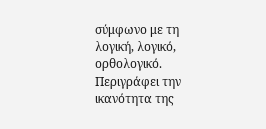σύμφωνο με τη λογική, λογικό, ορθολογικό. Περιγράφει την ικανότητα της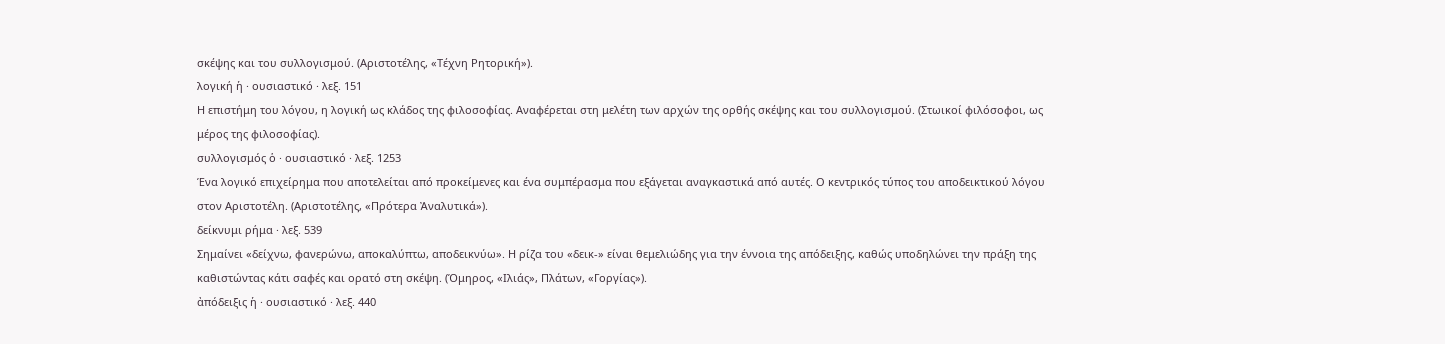σκέψης και του συλλογισμού. (Αριστοτέλης, «Τέχνη Ρητορική»).
λογική ἡ · ουσιαστικό · λεξ. 151
Η επιστήμη του λόγου, η λογική ως κλάδος της φιλοσοφίας. Αναφέρεται στη μελέτη των αρχών της ορθής σκέψης και του συλλογισμού. (Στωικοί φιλόσοφοι, ως μέρος της φιλοσοφίας).
συλλογισμός ὁ · ουσιαστικό · λεξ. 1253
Ένα λογικό επιχείρημα που αποτελείται από προκείμενες και ένα συμπέρασμα που εξάγεται αναγκαστικά από αυτές. Ο κεντρικός τύπος του αποδεικτικού λόγου στον Αριστοτέλη. (Αριστοτέλης, «Πρότερα Ἀναλυτικά»).
δείκνυμι ρήμα · λεξ. 539
Σημαίνει «δείχνω, φανερώνω, αποκαλύπτω, αποδεικνύω». Η ρίζα του «δεικ-» είναι θεμελιώδης για την έννοια της απόδειξης, καθώς υποδηλώνει την πράξη της καθιστώντας κάτι σαφές και ορατό στη σκέψη. (Όμηρος, «Ιλιάς», Πλάτων, «Γοργίας»).
ἀπόδειξις ἡ · ουσιαστικό · λεξ. 440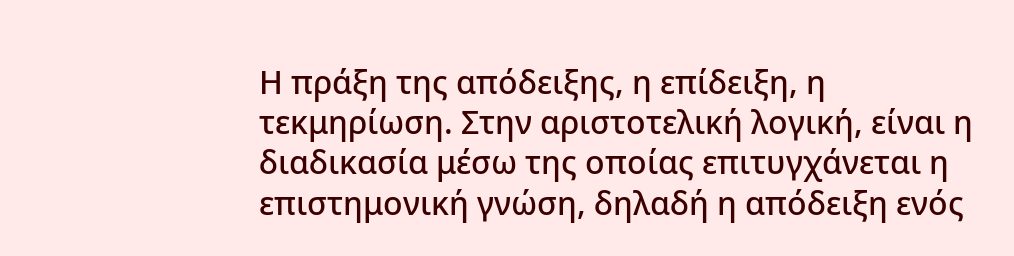Η πράξη της απόδειξης, η επίδειξη, η τεκμηρίωση. Στην αριστοτελική λογική, είναι η διαδικασία μέσω της οποίας επιτυγχάνεται η επιστημονική γνώση, δηλαδή η απόδειξη ενός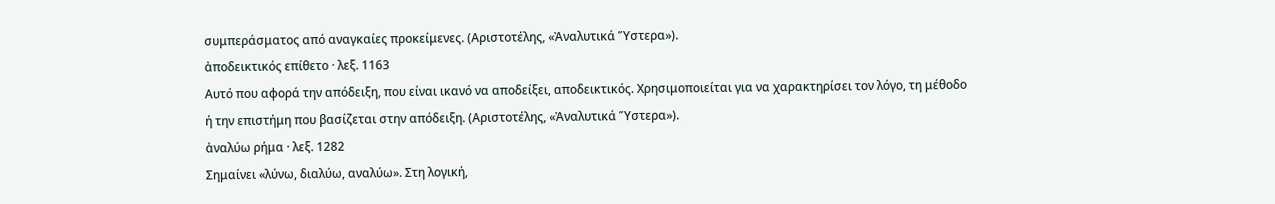συμπεράσματος από αναγκαίες προκείμενες. (Αριστοτέλης, «Ἀναλυτικά Ὕστερα»).
ἀποδεικτικός επίθετο · λεξ. 1163
Αυτό που αφορά την απόδειξη, που είναι ικανό να αποδείξει, αποδεικτικός. Χρησιμοποιείται για να χαρακτηρίσει τον λόγο, τη μέθοδο ή την επιστήμη που βασίζεται στην απόδειξη. (Αριστοτέλης, «Ἀναλυτικά Ὕστερα»).
ἀναλύω ρήμα · λεξ. 1282
Σημαίνει «λύνω, διαλύω, αναλύω». Στη λογική,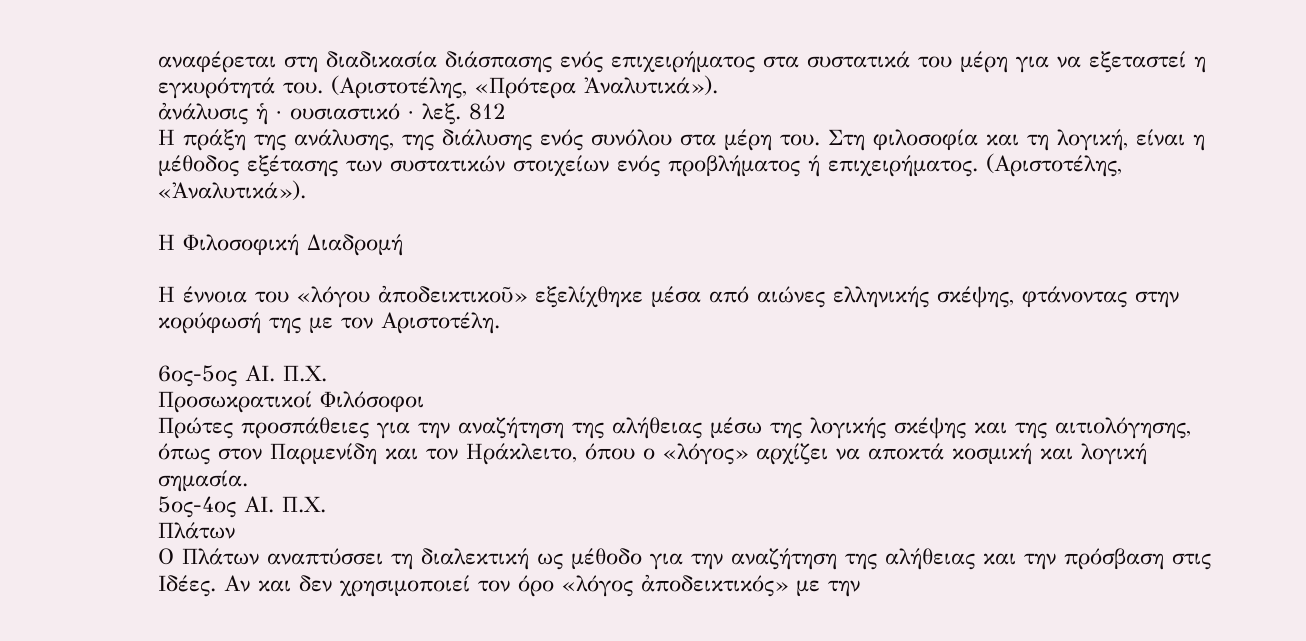αναφέρεται στη διαδικασία διάσπασης ενός επιχειρήματος στα συστατικά του μέρη για να εξεταστεί η εγκυρότητά του. (Αριστοτέλης, «Πρότερα Ἀναλυτικά»).
ἀνάλυσις ἡ · ουσιαστικό · λεξ. 812
Η πράξη της ανάλυσης, της διάλυσης ενός συνόλου στα μέρη του. Στη φιλοσοφία και τη λογική, είναι η μέθοδος εξέτασης των συστατικών στοιχείων ενός προβλήματος ή επιχειρήματος. (Αριστοτέλης, «Ἀναλυτικά»).

Η Φιλοσοφική Διαδρομή

Η έννοια του «λόγου ἀποδεικτικοῦ» εξελίχθηκε μέσα από αιώνες ελληνικής σκέψης, φτάνοντας στην κορύφωσή της με τον Αριστοτέλη.

6ος-5ος ΑΙ. Π.Χ.
Προσωκρατικοί Φιλόσοφοι
Πρώτες προσπάθειες για την αναζήτηση της αλήθειας μέσω της λογικής σκέψης και της αιτιολόγησης, όπως στον Παρμενίδη και τον Ηράκλειτο, όπου ο «λόγος» αρχίζει να αποκτά κοσμική και λογική σημασία.
5ος-4ος ΑΙ. Π.Χ.
Πλάτων
Ο Πλάτων αναπτύσσει τη διαλεκτική ως μέθοδο για την αναζήτηση της αλήθειας και την πρόσβαση στις Ιδέες. Αν και δεν χρησιμοποιεί τον όρο «λόγος ἀποδεικτικός» με την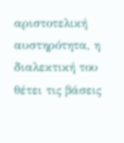αριστοτελική αυστηρότητα, η διαλεκτική του θέτει τις βάσεις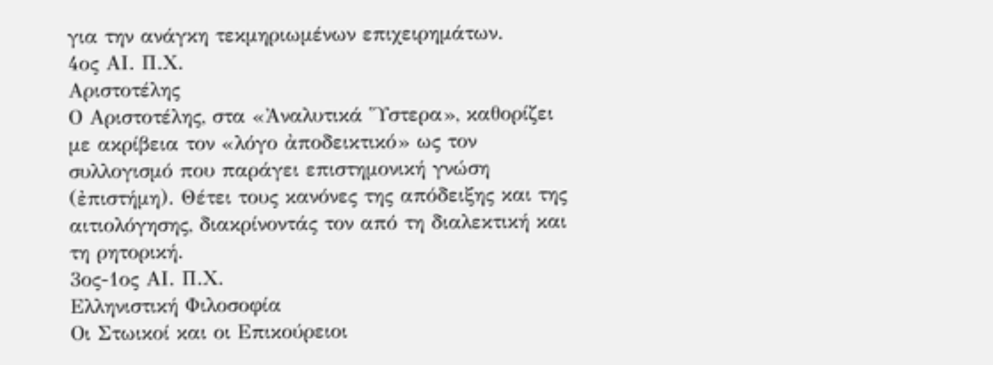για την ανάγκη τεκμηριωμένων επιχειρημάτων.
4ος ΑΙ. Π.Χ.
Αριστοτέλης
Ο Αριστοτέλης, στα «Ἀναλυτικά Ὕστερα», καθορίζει με ακρίβεια τον «λόγο ἀποδεικτικό» ως τον συλλογισμό που παράγει επιστημονική γνώση (ἐπιστήμη). Θέτει τους κανόνες της απόδειξης και της αιτιολόγησης, διακρίνοντάς τον από τη διαλεκτική και τη ρητορική.
3ος-1ος ΑΙ. Π.Χ.
Ελληνιστική Φιλοσοφία
Οι Στωικοί και οι Επικούρειοι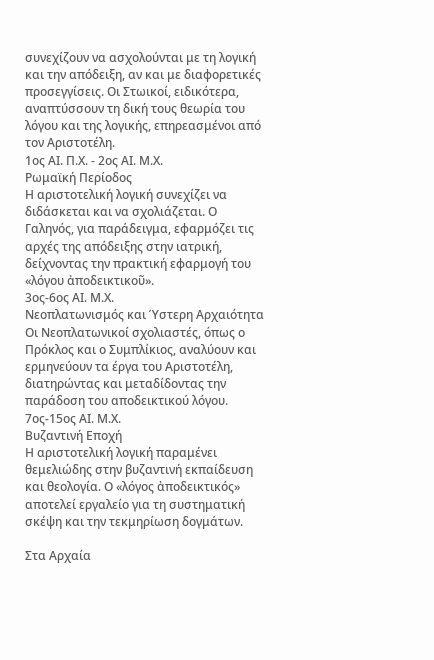συνεχίζουν να ασχολούνται με τη λογική και την απόδειξη, αν και με διαφορετικές προσεγγίσεις. Οι Στωικοί, ειδικότερα, αναπτύσσουν τη δική τους θεωρία του λόγου και της λογικής, επηρεασμένοι από τον Αριστοτέλη.
1ος ΑΙ. Π.Χ. - 2ος ΑΙ. Μ.Χ.
Ρωμαϊκή Περίοδος
Η αριστοτελική λογική συνεχίζει να διδάσκεται και να σχολιάζεται. Ο Γαληνός, για παράδειγμα, εφαρμόζει τις αρχές της απόδειξης στην ιατρική, δείχνοντας την πρακτική εφαρμογή του «λόγου ἀποδεικτικοῦ».
3ος-6ος ΑΙ. Μ.Χ.
Νεοπλατωνισμός και Ύστερη Αρχαιότητα
Οι Νεοπλατωνικοί σχολιαστές, όπως ο Πρόκλος και ο Συμπλίκιος, αναλύουν και ερμηνεύουν τα έργα του Αριστοτέλη, διατηρώντας και μεταδίδοντας την παράδοση του αποδεικτικού λόγου.
7ος-15ος ΑΙ. Μ.Χ.
Βυζαντινή Εποχή
Η αριστοτελική λογική παραμένει θεμελιώδης στην βυζαντινή εκπαίδευση και θεολογία. Ο «λόγος ἀποδεικτικός» αποτελεί εργαλείο για τη συστηματική σκέψη και την τεκμηρίωση δογμάτων.

Στα Αρχαία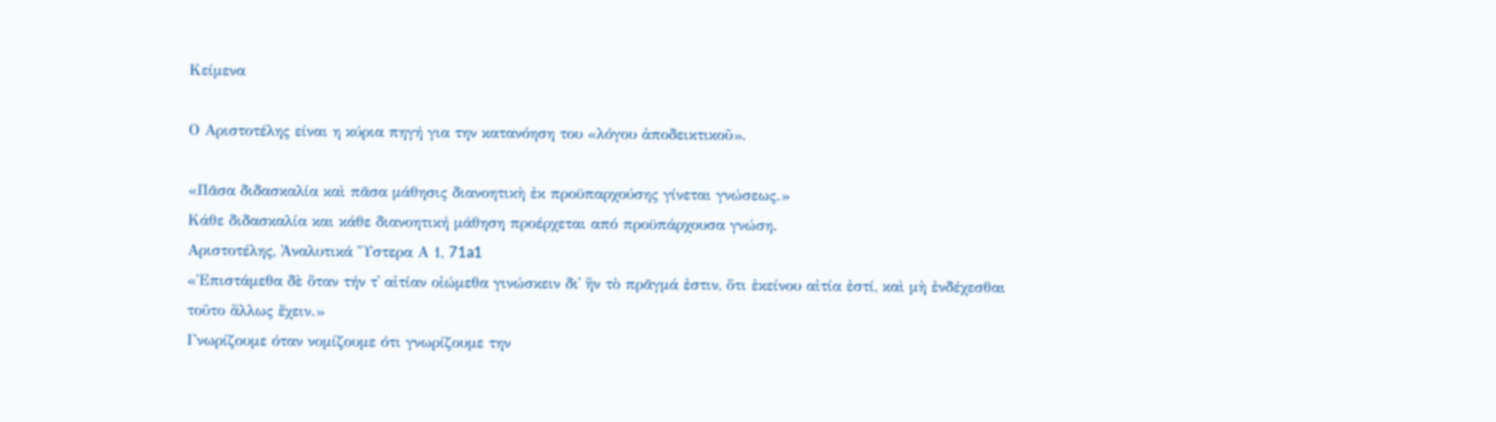Κείμενα

Ο Αριστοτέλης είναι η κύρια πηγή για την κατανόηση του «λόγου ἀποδεικτικοῦ».

«Πᾶσα διδασκαλία καὶ πᾶσα μάθησις διανοητικὴ ἐκ προϋπαρχούσης γίνεται γνώσεως.»
Κάθε διδασκαλία και κάθε διανοητική μάθηση προέρχεται από προϋπάρχουσα γνώση.
Αριστοτέλης, Ἀναλυτικά Ὕστερα Α 1, 71a1
«Ἐπιστάμεθα δὲ ὅταν τήν τ᾽ αἰτίαν οἰώμεθα γινώσκειν δι᾽ ἣν τὸ πρᾶγμά ἐστιν, ὅτι ἐκείνου αἰτία ἐστί, καὶ μὴ ἐνδέχεσθαι τοῦτο ἄλλως ἔχειν.»
Γνωρίζουμε όταν νομίζουμε ότι γνωρίζουμε την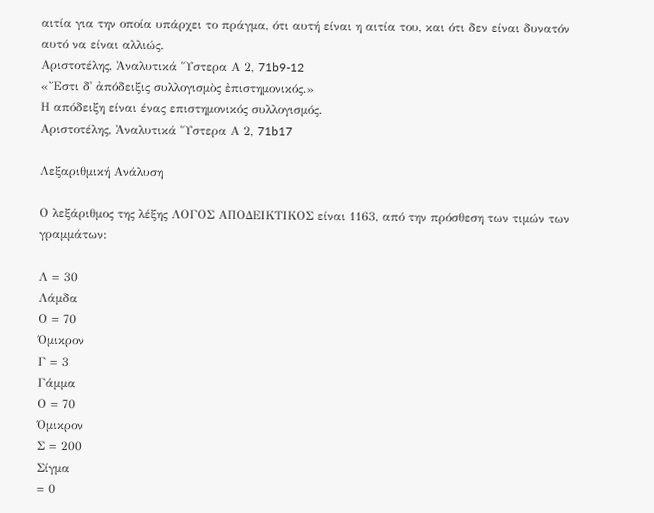αιτία για την οποία υπάρχει το πράγμα, ότι αυτή είναι η αιτία του, και ότι δεν είναι δυνατόν αυτό να είναι αλλιώς.
Αριστοτέλης, Ἀναλυτικά Ὕστερα Α 2, 71b9-12
«Ἔστι δ᾽ ἀπόδειξις συλλογισμὸς ἐπιστημονικός.»
Η απόδειξη είναι ένας επιστημονικός συλλογισμός.
Αριστοτέλης, Ἀναλυτικά Ὕστερα Α 2, 71b17

Λεξαριθμική Ανάλυση

Ο λεξάριθμος της λέξης ΛΟΓΟΣ ΑΠΟΔΕΙΚΤΙΚΟΣ είναι 1163, από την πρόσθεση των τιμών των γραμμάτων:

Λ = 30
Λάμδα
Ο = 70
Όμικρον
Γ = 3
Γάμμα
Ο = 70
Όμικρον
Σ = 200
Σίγμα
= 0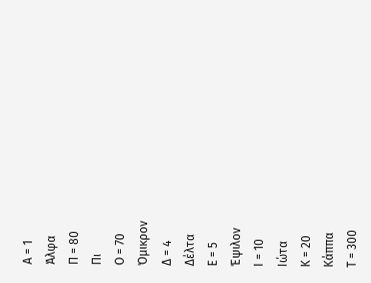Α = 1
Άλφα
Π = 80
Πι
Ο = 70
Όμικρον
Δ = 4
Δέλτα
Ε = 5
Έψιλον
Ι = 10
Ιώτα
Κ = 20
Κάππα
Τ = 300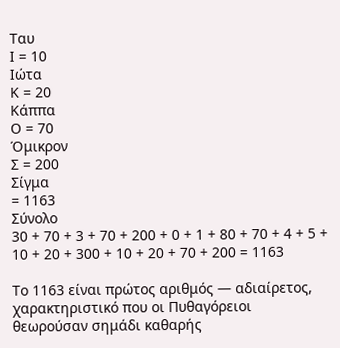Ταυ
Ι = 10
Ιώτα
Κ = 20
Κάππα
Ο = 70
Όμικρον
Σ = 200
Σίγμα
= 1163
Σύνολο
30 + 70 + 3 + 70 + 200 + 0 + 1 + 80 + 70 + 4 + 5 + 10 + 20 + 300 + 10 + 20 + 70 + 200 = 1163

Το 1163 είναι πρώτος αριθμός — αδιαίρετος, χαρακτηριστικό που οι Πυθαγόρειοι θεωρούσαν σημάδι καθαρής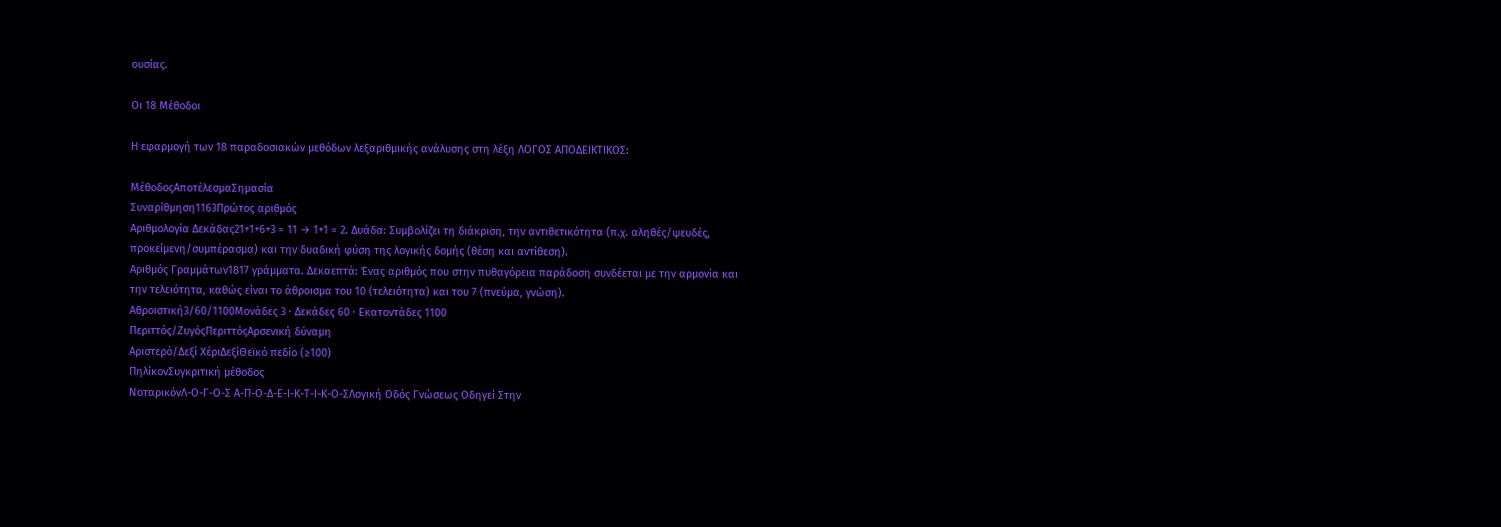ουσίας.

Οι 18 Μέθοδοι

Η εφαρμογή των 18 παραδοσιακών μεθόδων λεξαριθμικής ανάλυσης στη λέξη ΛΟΓΟΣ ΑΠΟΔΕΙΚΤΙΚΟΣ:

ΜέθοδοςΑποτέλεσμαΣημασία
Συναρίθμηση1163Πρώτος αριθμός
Αριθμολογία Δεκάδας21+1+6+3 = 11 → 1+1 = 2. Δυάδα: Συμβολίζει τη διάκριση, την αντιθετικότητα (π.χ. αληθές/ψευδές, προκείμενη/συμπέρασμα) και την δυαδική φύση της λογικής δομής (θέση και αντίθεση).
Αριθμός Γραμμάτων1817 γράμματα. Δεκαεπτά: Ένας αριθμός που στην πυθαγόρεια παράδοση συνδέεται με την αρμονία και την τελειότητα, καθώς είναι το άθροισμα του 10 (τελειότητα) και του 7 (πνεύμα, γνώση).
Αθροιστική3/60/1100Μονάδες 3 · Δεκάδες 60 · Εκατοντάδες 1100
Περιττός/ΖυγόςΠεριττόςΑρσενική δύναμη
Αριστερό/Δεξί ΧέριΔεξίΘεϊκό πεδίο (≥100)
ΠηλίκονΣυγκριτική μέθοδος
ΝοταρικόνΛ-Ο-Γ-Ο-Σ Α-Π-Ο-Δ-Ε-Ι-Κ-Τ-Ι-Κ-Ο-ΣΛογική Οδός Γνώσεως Οδηγεί Στην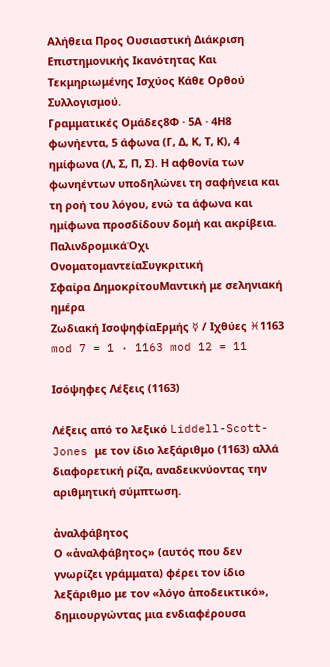Αλήθεια Προς Ουσιαστική Διάκριση Επιστημονικής Ικανότητας Και Τεκμηριωμένης Ισχύος Κάθε Ορθού Συλλογισμού.
Γραμματικές Ομάδες8Φ · 5Α · 4Η8 φωνήεντα, 5 άφωνα (Γ, Δ, Κ, Τ, Κ), 4 ημίφωνα (Λ, Σ, Π, Σ). Η αφθονία των φωνηέντων υποδηλώνει τη σαφήνεια και τη ροή του λόγου, ενώ τα άφωνα και ημίφωνα προσδίδουν δομή και ακρίβεια.
ΠαλινδρομικάΌχι
ΟνοματομαντείαΣυγκριτική
Σφαίρα ΔημοκρίτουΜαντική με σεληνιακή ημέρα
Ζωδιακή ΙσοψηφίαΕρμής ☿ / Ιχθύες ♓1163 mod 7 = 1 · 1163 mod 12 = 11

Ισόψηφες Λέξεις (1163)

Λέξεις από το λεξικό Liddell-Scott-Jones με τον ίδιο λεξάριθμο (1163) αλλά διαφορετική ρίζα, αναδεικνύοντας την αριθμητική σύμπτωση.

ἀναλφάβητος
Ο «ἀναλφάβητος» (αυτός που δεν γνωρίζει γράμματα) φέρει τον ίδιο λεξάριθμο με τον «λόγο ἀποδεικτικό», δημιουργώντας μια ενδιαφέρουσα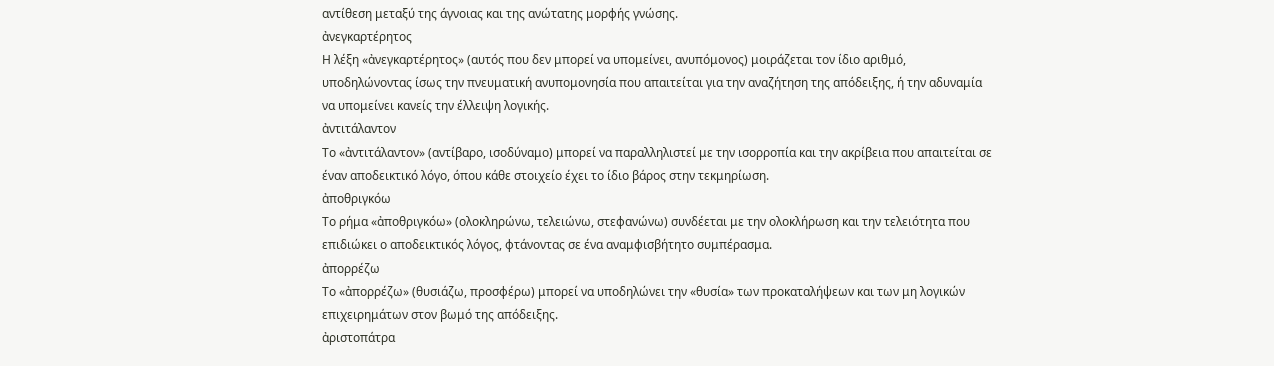αντίθεση μεταξύ της άγνοιας και της ανώτατης μορφής γνώσης.
ἀνεγκαρτέρητος
Η λέξη «ἀνεγκαρτέρητος» (αυτός που δεν μπορεί να υπομείνει, ανυπόμονος) μοιράζεται τον ίδιο αριθμό, υποδηλώνοντας ίσως την πνευματική ανυπομονησία που απαιτείται για την αναζήτηση της απόδειξης, ή την αδυναμία να υπομείνει κανείς την έλλειψη λογικής.
ἀντιτάλαντον
Το «ἀντιτάλαντον» (αντίβαρο, ισοδύναμο) μπορεί να παραλληλιστεί με την ισορροπία και την ακρίβεια που απαιτείται σε έναν αποδεικτικό λόγο, όπου κάθε στοιχείο έχει το ίδιο βάρος στην τεκμηρίωση.
ἀποθριγκόω
Το ρήμα «ἀποθριγκόω» (ολοκληρώνω, τελειώνω, στεφανώνω) συνδέεται με την ολοκλήρωση και την τελειότητα που επιδιώκει ο αποδεικτικός λόγος, φτάνοντας σε ένα αναμφισβήτητο συμπέρασμα.
ἀπορρέζω
Το «ἀπορρέζω» (θυσιάζω, προσφέρω) μπορεί να υποδηλώνει την «θυσία» των προκαταλήψεων και των μη λογικών επιχειρημάτων στον βωμό της απόδειξης.
ἀριστοπάτρα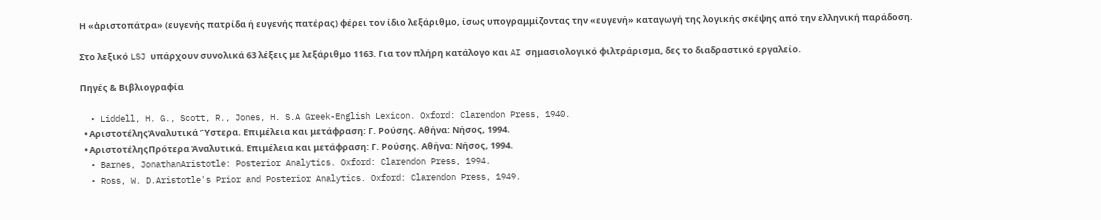Η «ἀριστοπάτρα» (ευγενής πατρίδα ή ευγενής πατέρας) φέρει τον ίδιο λεξάριθμο, ίσως υπογραμμίζοντας την «ευγενή» καταγωγή της λογικής σκέψης από την ελληνική παράδοση.

Στο λεξικό LSJ υπάρχουν συνολικά 63 λέξεις με λεξάριθμο 1163. Για τον πλήρη κατάλογο και AI σημασιολογικό φιλτράρισμα, δες το διαδραστικό εργαλείο.

Πηγές & Βιβλιογραφία

  • Liddell, H. G., Scott, R., Jones, H. S.A Greek-English Lexicon. Oxford: Clarendon Press, 1940.
  • ΑριστοτέληςἈναλυτικά Ὕστερα. Επιμέλεια και μετάφραση: Γ. Ρούσης. Αθήνα: Νήσος, 1994.
  • ΑριστοτέληςΠρότερα Ἀναλυτικά. Επιμέλεια και μετάφραση: Γ. Ρούσης. Αθήνα: Νήσος, 1994.
  • Barnes, JonathanAristotle: Posterior Analytics. Oxford: Clarendon Press, 1994.
  • Ross, W. D.Aristotle's Prior and Posterior Analytics. Oxford: Clarendon Press, 1949.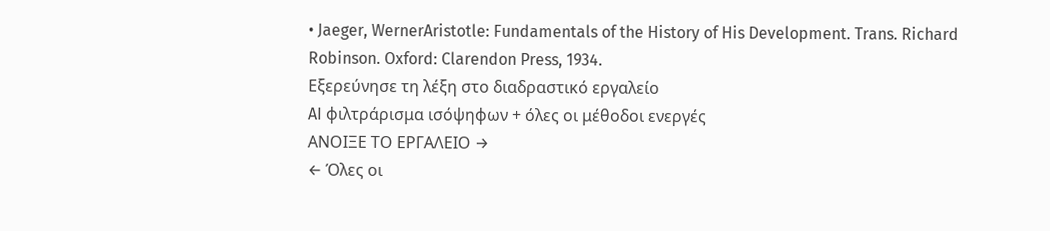• Jaeger, WernerAristotle: Fundamentals of the History of His Development. Trans. Richard Robinson. Oxford: Clarendon Press, 1934.
Εξερεύνησε τη λέξη στο διαδραστικό εργαλείο
AI φιλτράρισμα ισόψηφων + όλες οι μέθοδοι ενεργές
ΑΝΟΙΞΕ ΤΟ ΕΡΓΑΛΕΙΟ →
← Όλες οι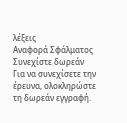λέξεις
Αναφορά Σφάλματος
Συνεχίστε δωρεάν
Για να συνεχίσετε την έρευνα, ολοκληρώστε τη δωρεάν εγγραφή.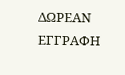ΔΩΡΕΑΝ ΕΓΓΡΑΦΗ